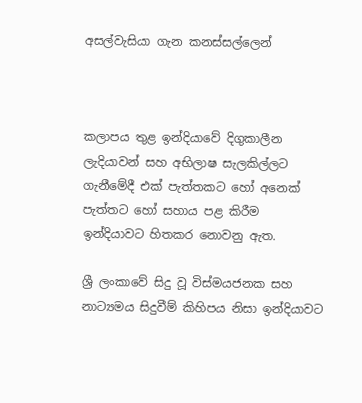අසල්වැසියා ගැන කනස්සල්ලෙන්



කලාපය තුළ ඉන්දියාවේ දිගුකාලීන ලැදියාවන් සහ අභිලාෂ සැලකිල්ලට ගැනීමේදී එක් පැත්තකට හෝ අනෙක් පැත්තට හෝ සහාය පළ කිරීම ඉන්දියාවට හිතකර නොවනු ඇත.

ශ්‍රී ලංකාවේ සිදු වූ විස්මයජනක සහ නාට්‍යමය සිදුවීම් කිහිපය නිසා ඉන්දියාවට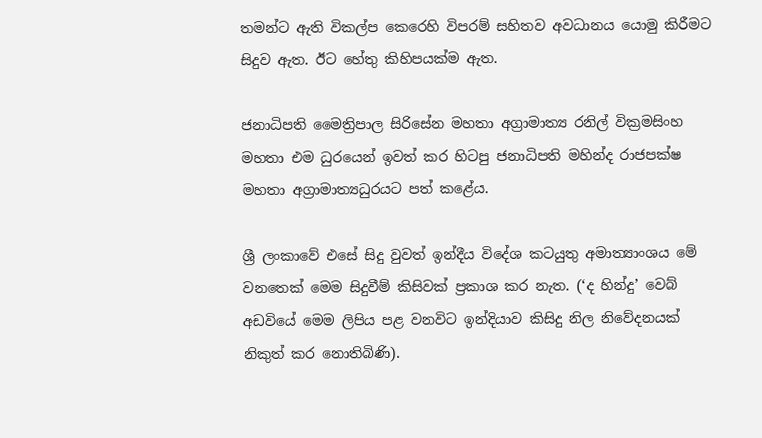තමන්ට ඇති විකල්ප කෙරෙහි විපරම් සහිතව අවධානය යොමු කිරීමට සිදුව ඇත. ඊට හේතු කිහිපයක්ම ඇත.

ජනාධිපති මෛත්‍රිපාල සිරිසේන මහතා අග්‍රාමාත්‍ය රනිල් වික්‍රමසිංහ මහතා එම ධුරයෙන් ඉවත් කර හිටපු ජනාධිපති මහින්ද රාජපක්ෂ මහතා අග්‍රාමාත්‍යධුරයට පත් කළේය.

ශ්‍රී ලංකාවේ එසේ සිදු වුවත් ඉන්දීය විදේශ කටයුතු අමාත්‍යාංශය මේ වනතෙක් මෙම සිදුවීම් කිසිවක් ප්‍රකාශ කර නැත. (‘ද හින්දු’ වෙබ් අඩවියේ මෙම ලිපිය පළ වනවිට ඉන්දියාව කිසිදු නිල නිවේදනයක් නිකුත් කර නොතිබිණි).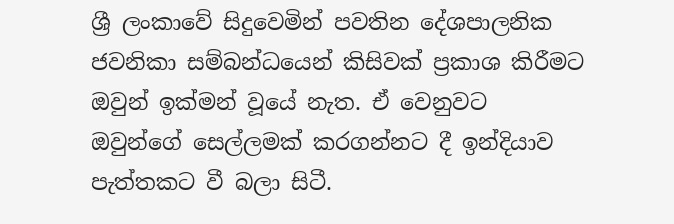ශ්‍රී ලංකාවේ සිදුවෙමින් පවතින දේශපාලනික ජවනිකා සම්බන්ධයෙන් කිසිවක් ප්‍රකාශ කිරීමට ඔවුන් ඉක්මන් වූයේ නැත. ඒ වෙනුවට ඔවුන්ගේ සෙල්ලමක් කරගන්නට දී ඉන්දියාව පැත්තකට වී බලා සිටී.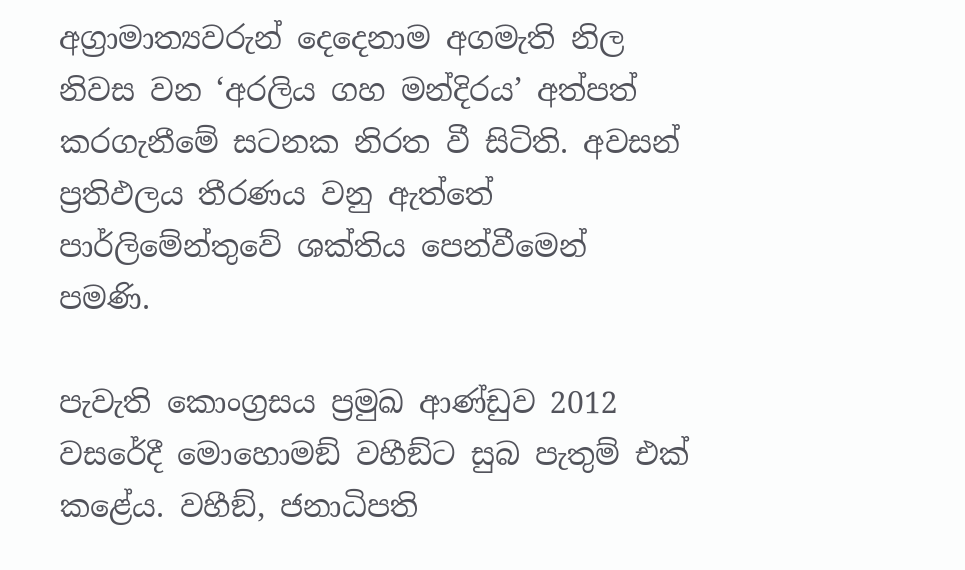අග්‍රාමාත්‍යවරුන් දෙදෙනාම අගමැති නිල නිවස වන ‘අරලිය ගහ මන්දිරය’ අත්පත් කරගැනීමේ සටනක නිරත වී සිටිති. අවසන් ප්‍රතිඵලය තීරණය වනු ඇත්තේ පාර්ලිමේන්තුවේ ශක්තිය පෙන්වීමෙන් පමණි.

පැවැති කොංග්‍රසය ප්‍රමුඛ ආණ්ඩුව 2012 වසරේදී මොහොමඞ් වහීඞ්ට සුබ පැතුම් එක් කළේය. වහීඞ්, ජනාධිපති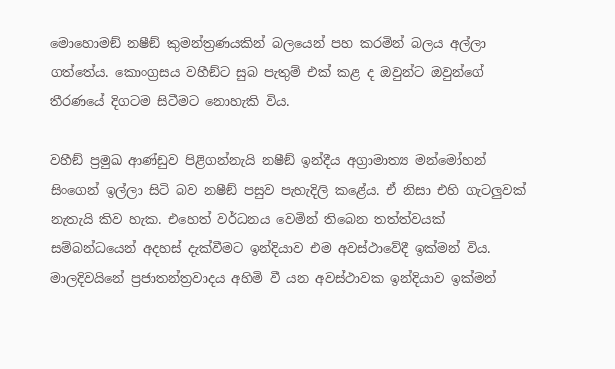මොහොමඞ් නෂීඞ් කුමන්ත්‍රණයකින් බලයෙන් පහ කරමින් බලය අල්ලා ගත්තේය. කොංග්‍රසය වහීඞ්ට සුබ පැතුම් එක් කළ ද ඔවුන්ට ඔවුන්ගේ තීරණයේ දිගටම සිටීමට නොහැකි විය.

වහීඞ් ප්‍රමුඛ ආණ්ඩුව පිළිගන්නැයි නෂීඞ් ඉන්දීය අග්‍රාමාත්‍ය මන්මෝහන් සිංගෙන් ඉල්ලා සිටි බව නෂීඞ් පසුව පැහැදිලි කළේය. ඒ නිසා එහි ගැටලුවක් නැතැයි කිව හැක. එහෙත් වර්ධනය වෙමින් තිබෙන තත්ත්වයක් සම්බන්ධයෙන් අදහස් දැක්වීමට ඉන්දියාව එම අවස්ථාවේදී ඉක්මන් විය. මාලදිවයිනේ ප්‍රජාතන්ත්‍රවාදය අහිමි වී යන අවස්ථාවක ඉන්දියාව ඉක්මන්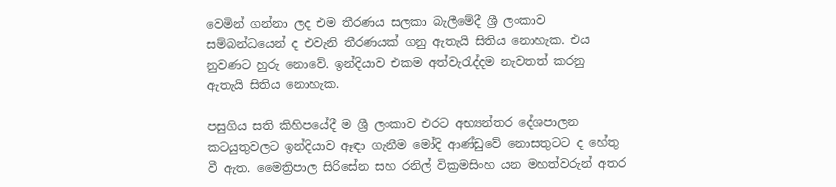වෙමින් ගන්නා ලද එම තීරණය සලකා බැලීමේදී ශ්‍රී ලංකාව සම්බන්ධයෙන් ද එවැනි තීරණයක් ගනු ඇතැයි සිතිය නොහැක. එය නුවණට හුරු නොවේ. ඉන්දියාව එකම අත්වැරැද්දම නැවතත් කරනු ඇතැයි සිතිය නොහැක.

පසුගිය සති කිහිපයේදී ම ශ්‍රී ලංකාව එරට අභ්‍යන්තර දේශපාලන කටයුතුවලට ඉන්දියාව ඈඳා ගැනීම මෝදි ආණ්ඩුවේ නොසතුටට ද හේතු වී ඇත. මෛත්‍රිපාල සිරිසේන සහ රනිල් වික්‍රමසිංහ යන මහත්වරුන් අතර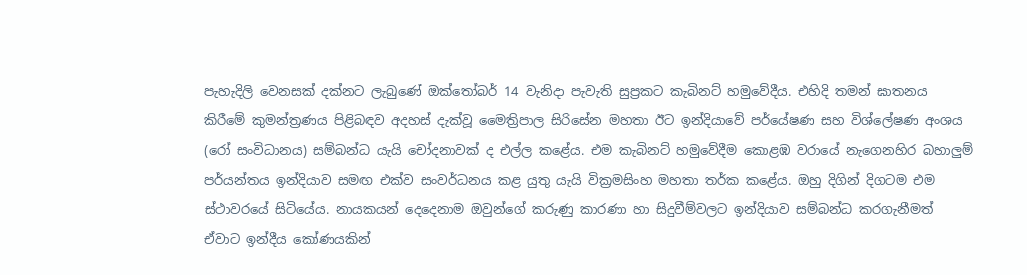පැහැදිලි වෙනසක් දක්නට ලැබුණේ ඔක්තෝබර් 14 වැනිදා පැවැති සුප්‍රකට කැබිනට් හමුවේදීය. එහිදි තමන් ඝාතනය කිරීමේ කුමන්ත්‍රණය පිළිබඳව අදහස් දැක්වූ මෛත්‍රිපාල සිරිසේන මහතා ඊට ඉන්දියාවේ පර්යේෂණ සහ විශ්ලේෂණ අංශය (රෝ සංවිධානය) සම්බන්ධ යැයි චෝදනාවක් ද එල්ල කළේය. එම කැබිනට් හමුවේදීම කොළඹ වරායේ නැගෙනහිර බහාලුම් පර්යන්තය ඉන්දියාව සමඟ එක්ව සංවර්ධනය කළ යුතු යැයි වික්‍රමසිංහ මහතා තර්ක කළේය. ඔහු දිගින් දිගටම එම ස්ථාවරයේ සිටියේය. නායකයන් දෙදෙනාම ඔවුන්ගේ කරුණු කාරණා හා සිදුවීම්වලට ඉන්දියාව සම්බන්ධ කරගැනීමත් ඒවාට ඉන්දීය කෝණයකින්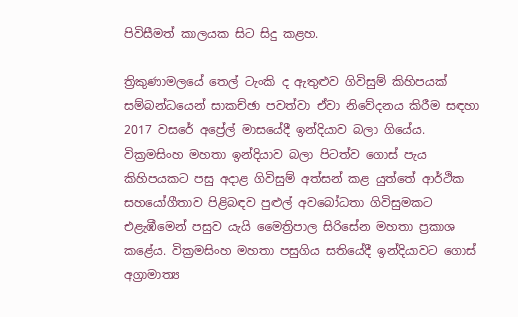පිවිසීමත් කාලයක සිට සිදු කළහ.

ත්‍රිකුණාමලයේ තෙල් ටැංකි ද ඇතුළුව ගිවිසුම් කිහිපයක් සම්බන්ධයෙන් සාකච්ඡා පවත්වා ඒවා නිවේදනය කිරීම සඳහා 2017 වසරේ අප්‍රේල් මාසයේදී ඉන්දියාව බලා ගියේය. වික්‍රමසිංහ මහතා ඉන්දියාව බලා පිටත්ව ගොස් පැය කිහිපයකට පසු අදාළ ගිවිසුම් අත්සන් කළ යුත්තේ ආර්ථික සහයෝගීතාව පිළිබඳව පුළුල් අවබෝධතා ගිවිසුමකට එළැඹීමෙන් පසුව යැයි මෛත්‍රිපාල සිරිසේන මහතා ප්‍රකාශ කළේය. වික්‍රමසිංහ මහතා පසුගිය සතියේදී ඉන්දියාවට ගොස් අග්‍රාමාත්‍ය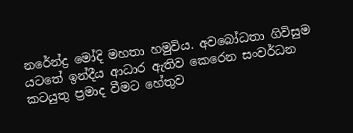නරේන්ද්‍ර මෝදි මහතා හමුවිය. අවබෝධතා ගිවිසුම යටතේ ඉන්දීය ආධාර ඇතිව කෙරෙන සංවර්ධන කටයුතු ප්‍රමාද වීමට හේතුව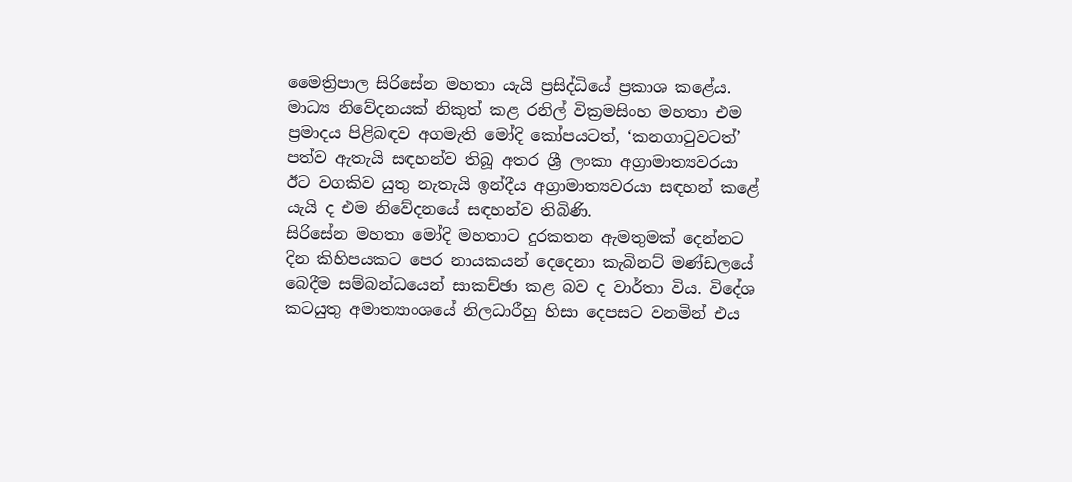මෛත්‍රිපාල සිරිසේන මහතා යැයි ප්‍රසිද්ධියේ ප්‍රකාශ කළේය. මාධ්‍ය නිවේදනයක් නිකුත් කළ රනිල් වික්‍රමසිංහ මහතා එම ප්‍රමාදය පිළිබඳව අගමැති මෝදි කෝපයටත්, ‘කනගාටුවටත්’ පත්ව ඇතැයි සඳහන්ව තිබූ අතර ශ්‍රී ලංකා අග්‍රාමාත්‍යවරයා ඊට වගකිව යුතු නැතැයි ඉන්දීය අග්‍රාමාත්‍යවරයා සඳහන් කළේ යැයි ද එම නිවේදනයේ සඳහන්ව තිබිණි.
සිරිසේන මහතා මෝදි මහතාට දුරකතන ඇමතුමක් දෙන්නට දින කිහිපයකට පෙර නායකයන් දෙදෙනා කැබිනට් මණ්ඩලයේ බෙදීම සම්බන්ධයෙන් සාකච්ඡා කළ බව ද වාර්තා විය. විදේශ කටයුතු අමාත්‍යාංශයේ නිලධාරීහු හිසා දෙපසට වනමින් එය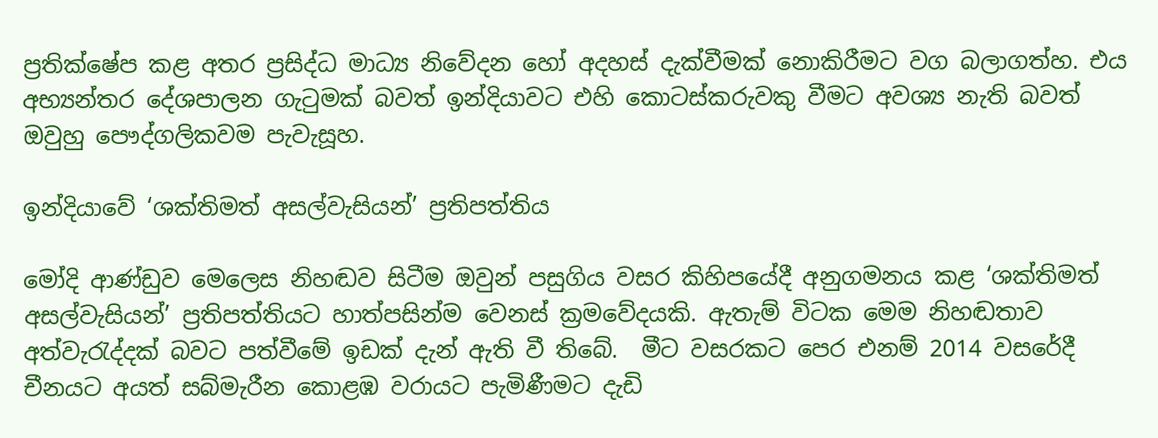ප්‍රතික්ෂේප කළ අතර ප්‍රසිද්ධ මාධ්‍ය නිවේදන හෝ අදහස් දැක්වීමක් නොකිරීමට වග බලාගත්හ. එය අභ්‍යන්තර දේශපාලන ගැටුමක් බවත් ඉන්දියාවට එහි කොටස්කරුවකු වීමට අවශ්‍ය නැති බවත් ඔවුහු පෞද්ගලිකවම පැවැසූහ.

ඉන්දියාවේ ‘ශක්තිමත් අසල්වැසියන්’ ප්‍රතිපත්තිය

මෝදි ආණ්ඩුව මෙලෙස නිහඬව සිටීම ඔවුන් පසුගිය වසර කිහිපයේදී අනුගමනය කළ ‘ශක්තිමත් අසල්වැසියන්’ ප්‍රතිපත්තියට හාත්පසින්ම වෙනස් ක්‍රමවේදයකි. ඇතැම් විටක මෙම නිහඬතාව අත්වැරැද්දක් බවට පත්වීමේ ඉඩක් දැන් ඇති වී තිබේ.  මීට වසරකට පෙර එනම් 2014 වසරේදී චීනයට අයත් සබ්මැරීන කොළඹ වරායට පැමිණීමට දැඩි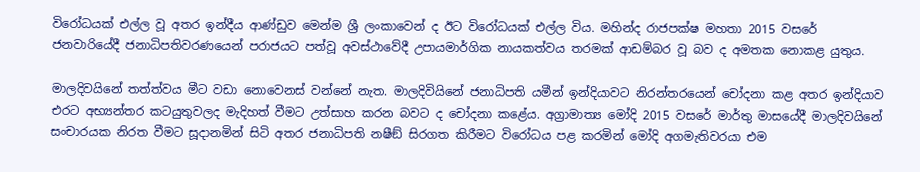විරෝධයක් එල්ල වූ අතර ඉන්දීය ආණ්ඩුව මෙන්ම ශ්‍රී ලංකාවෙන් ද ඊට විරෝධයක් එල්ල විය. මහින්ද රාජපක්ෂ මහතා 2015 වසරේ ජනවාරියේදී ජනාධිපතිවරණයෙන් පරාජයට පත්වූ අවස්ථාවේදී උපායමාර්ගික නායකත්වය තරමක් ආඩම්බර වූ බව ද අමතක නොකළ යුතුය.

මාලදිවයිනේ තත්ත්වය මීට වඩා නොවෙනස් වන්නේ නැත. මාලදිවියිනේ ජනාධිපති යමීන් ඉන්දියාවට නිරන්තරයෙන් චෝදනා කළ අතර ඉන්දියාව එරට අභ්‍යන්තර කටයුතුවලද මැදිහත් වීමට උත්සාහ කරන බවට ද චෝදනා කළේය. අග්‍රාමාත්‍ය මෝදි 2015 වසරේ මාර්තු මාසයේදී මාලදිවයිනේ සංචාරයක නිරත වීමට සූදානමින් සිටි අතර ජනාධිපති නෂීඞ් සිරගත කිරීමට විරෝධය පළ කරමින් මෝදි අගමැතිවරයා එම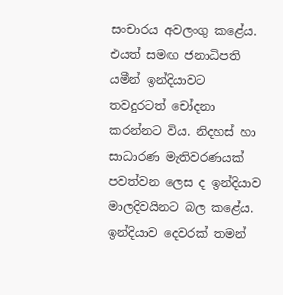සංචාරය අවලංගු කළේය. එයත් සමඟ ජනාධිපති යමීන් ඉන්දියාවට තවදුරටත් චෝදනා කරන්නට විය. නිදහස් හා සාධාරණ මැතිවරණයක් පවත්වන ලෙස ද ඉන්දියාව මාලදිවයිනට බල කළේය. ඉන්දියාව දෙවරක් තමන්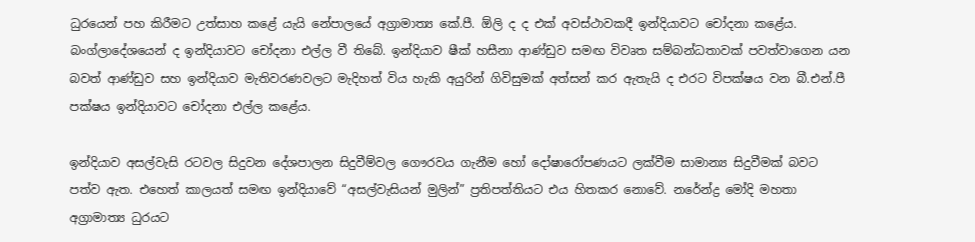ධුරයෙන් පහ කිරීමට උත්සාහ කළේ යැයි නේපාලයේ අග්‍රාමාත්‍ය කේ.පී. ඕලි ද ද එක් අවස්ථාවකදී ඉන්දියාවට චෝදනා කළේය. බංග්ලාදේශයෙන් ද ඉන්දියාවට චෝදනා එල්ල වී තිබේ. ඉන්දියාව ෂීක් හසීනා ආණ්ඩුව සමඟ විවෘත සම්බන්ධතාවක් පවත්වාගෙන යන බවත් ආණ්ඩුව සහ ඉන්දියාව මැතිවරණවලට මැදිහත් විය හැකි අයුරින් ගිවිසුමක් අත්සන් කර ඇතැයි ද එරට විපක්ෂය වන බී.එන්.පී පක්ෂය ඉන්දියාවට චෝදනා එල්ල කළේය.

ඉන්දියාව අසල්වැසි රටවල සිදුවන දේශපාලන සිදුවීම්වල ගෞරවය ගැනීම හෝ දෝෂාරෝපණයට ලක්වීම සාමාන්‍ය සිදුවීමක් බවට පත්ව ඇත. එහෙත් කාලයත් සමඟ ඉන්දියාවේ “අසල්වැසියන් මුලින්” ප්‍රතිපත්තියට එය හිතකර නොවේ. නරේන්ද්‍ර මෝදි මහතා අග්‍රාමාත්‍ය ධුරයට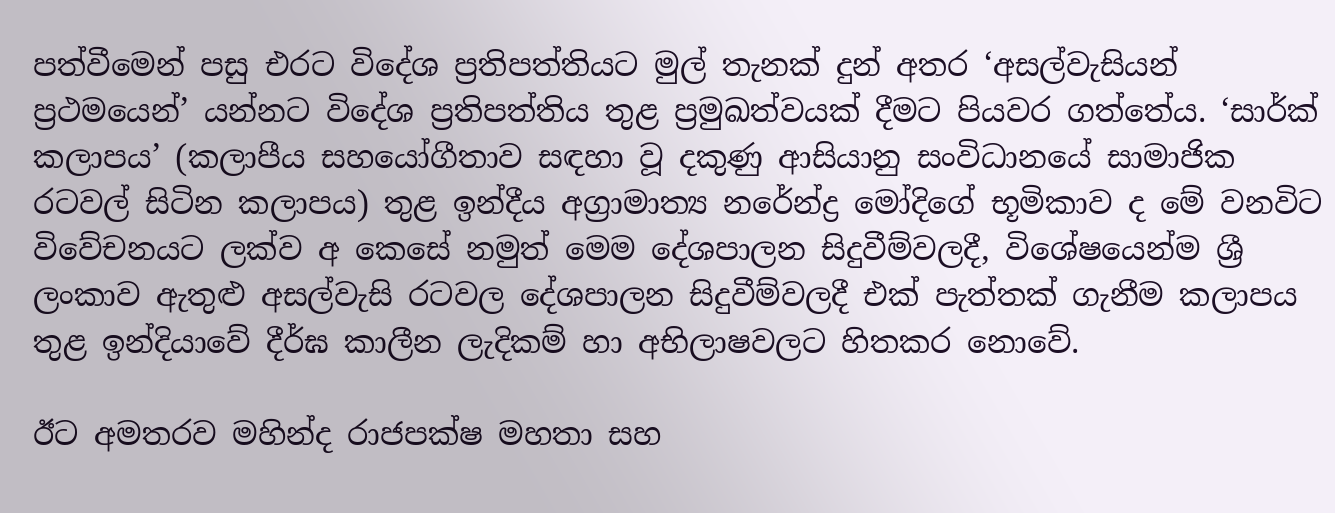පත්වීමෙන් පසු එරට විදේශ ප්‍රතිපත්තියට මුල් තැනක් දුන් අතර ‘අසල්වැසියන් ප්‍රථමයෙන්’ යන්නට විදේශ ප්‍රතිපත්තිය තුළ ප්‍රමුඛත්වයක් දීමට පියවර ගත්තේය. ‘සාර්ක් කලාපය’ (කලාපීය සහයෝගීතාව සඳහා වූ දකුණු ආසියානු සංවිධානයේ සාමාජික රටවල් සිටින කලාපය) තුළ ඉන්දීය අග්‍රාමාත්‍ය නරේන්ද්‍ර මෝදිගේ භූමිකාව ද මේ වනවිට විවේචනයට ලක්ව අ කෙසේ නමුත් මෙම දේශපාලන සිදුවීම්වලදී, විශේෂයෙන්ම ශ්‍රී ලංකාව ඇතුළු අසල්වැසි රටවල දේශපාලන සිදුවීම්වලදී එක් පැත්තක් ගැනීම කලාපය තුළ ඉන්දියාවේ දීර්ඝ කාලීන ලැදිකම් හා අභිලාෂවලට හිතකර නොවේ.

ඊට අමතරව මහින්ද රාජපක්ෂ මහතා සහ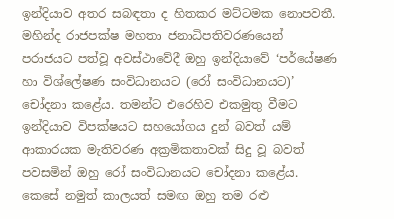ඉන්දියාව අතර සබඳතා ද හිතකර මට්ටමක නොපවතී. මහින්ද රාජපක්ෂ මහතා ජනාධිපතිවරණයෙන් පරාජයට පත්වූ අවස්ථාවේදී ඔහු ඉන්දියාවේ ‘පර්යේෂණ හා විශ්ලේෂණ සංවිධානයට (රෝ සංවිධානයට)’ චෝදනා කළේය. තමන්ට එරෙහිව එකමුතු වීමට ඉන්දියාව විපක්ෂයට සහයෝගය දුන් බවත් යම් ආකාරයක මැතිවරණ අක්‍රමිකතාවක් සිදු වූ බවත් පවසමින් ඔහු රෝ සංවිධානයට චෝදනා කළේය. කෙසේ නමුත් කාලයත් සමඟ ඔහු තම රළු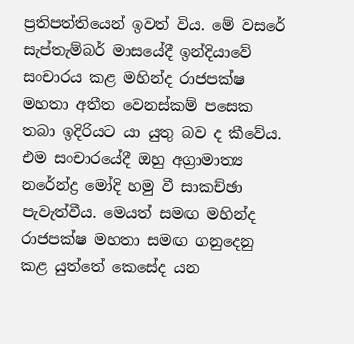ප්‍රතිපත්තියෙන් ඉවත් විය. මේ වසරේ සැප්තැම්බර් මාසයේදී ඉන්දියාවේ සංචාරය කළ මහින්ද රාජපක්ෂ මහතා අතීත වෙනස්කම් පසෙක තබා ඉදිරියට යා යුතු බව ද කීවේය. එම සංචාරයේදී ඔහු අග්‍රාමාත්‍ය නරේන්ද්‍ර මෝදි හමු වී සාකච්ඡා පැවැත්වීය. මෙයත් සමඟ මහින්ද රාජපක්ෂ මහතා සමඟ ගනුදෙනු කළ යුත්තේ කෙසේද යන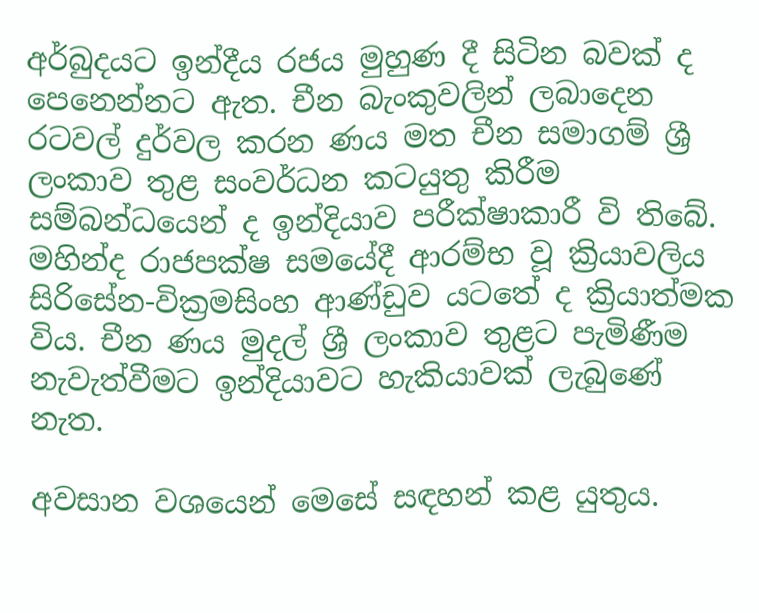අර්බුදයට ඉන්දීය රජය මුහුණ දී සිටින බවක් ද පෙනෙන්නට ඇත. චීන බැංකුවලින් ලබාදෙන රටවල් දුර්වල කරන ණය මත චීන සමාගම් ශ්‍රී ලංකාව තුළ සංවර්ධන කටයුතු කිරීම සම්බන්ධයෙන් ද ඉන්දියාව පරීක්ෂාකාරී වි තිබේ. මහින්ද රාජපක්ෂ සමයේදී ආරම්භ වූ ක්‍රියාවලිය සිරිසේන-වික්‍රමසිංහ ආණ්ඩුව යටතේ ද ක්‍රියාත්මක විය. චීන ණය මුදල් ශ්‍රී ලංකාව තුළට පැමිණීම නැවැත්වීමට ඉන්දියාවට හැකියාවක් ලැබුණේ නැත.

අවසාන වශයෙන් මෙසේ සඳහන් කළ යුතුය.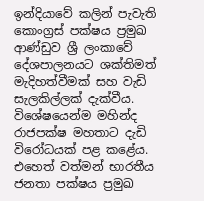ඉන්දියාවේ කලින් පැවැති කොංග්‍රස් පක්ෂය ප්‍රමුඛ ආණ්ඩුව ශ්‍රී ලංකාවේ දේශපාලනයට ශක්තිමත් මැදිහත්වීමක් සහ වැඩි සැලකිල්ලක් දැක්වීය. විශේෂයෙන්ම මහින්ද රාජපක්ෂ මහතාට දැඩි විරෝධයක් පළ කළේය. එහෙත් වත්මන් භාරතීය ජනතා පක්ෂය ප්‍රමුඛ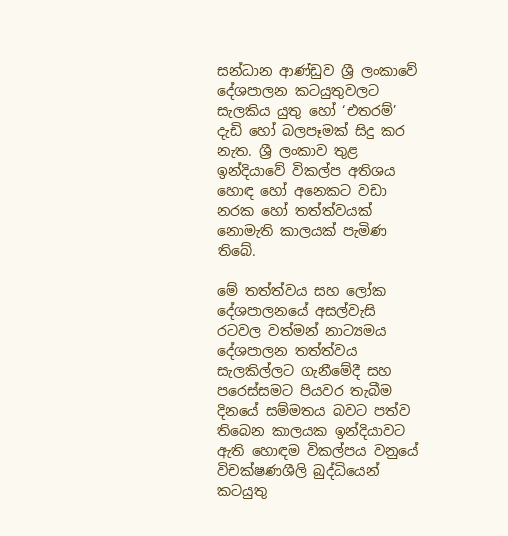සන්ධාන ආණ්ඩුව ශ්‍රී ලංකාවේ දේශපාලන කටයුතුවලට සැලකිය යුතු හෝ ‘එතරම්’ දැඩි හෝ බලපෑමක් සිදු කර නැත. ශ්‍රී ලංකාව තුළ ඉන්දියාවේ විකල්ප අතිශය හොඳ හෝ අනෙකට වඩා නරක හෝ තත්ත්වයක් නොමැති කාලයක් පැමිණ තිබේ.

මේ තත්ත්වය සහ ලෝක දේශපාලනයේ අසල්වැසි රටවල වත්මන් නාට්‍යමය දේශපාලන තත්ත්වය සැලකිල්ලට ගැනීමේදී සහ පරෙස්සමට පියවර තැබීම දිනයේ සම්මතය බවට පත්ව තිබෙන කාලයක ඉන්දියාවට ඇති හොඳම විකල්පය වනුයේ විචක්ෂණශීලි බුද්ධියෙන් කටයුතු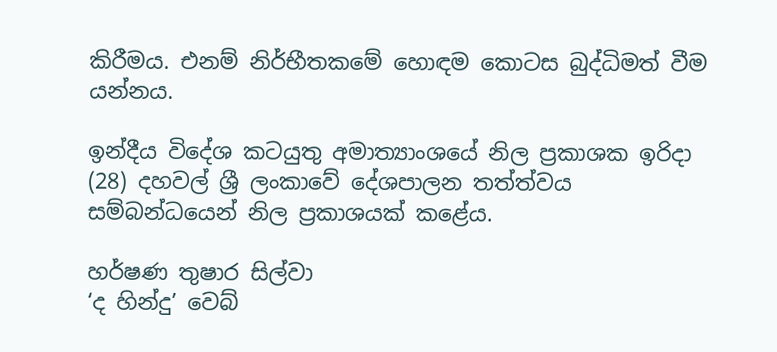කිරීමය. එනම් නිර්භීතකමේ හොඳම කොටස බුද්ධිමත් වීම යන්නය.

ඉන්දීය විදේශ කටයුතු අමාත්‍යාංශයේ නිල ප්‍රකාශක ඉරිදා (28) දහවල් ශ්‍රී ලංකාවේ දේශපාලන තත්ත්වය සම්බන්ධයෙන් නිල ප්‍රකාශයක් කළේය.

හර්ෂණ තුෂාර සිල්වා
‘ද හින්දු’ වෙබ්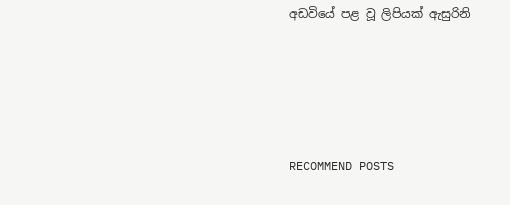අඩවියේ පළ වූ ලිපියක් ඇසුරිනි





RECOMMEND POSTS